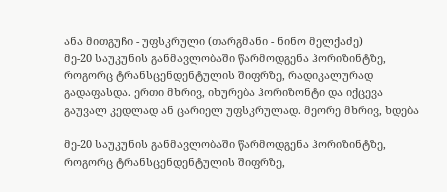ანა მითგუჩი - უფსკრული (თარგმანი - ნინო მელქაძე)
მე-20 საუკუნის განმავლობაში წარმოდგენა ჰორიზინტზე, როგორც ტრანსცენდენტულის შიფრზე, რადიკალურად გადაფასდა. ერთი მხრივ, იხურება ჰორიზონტი და იქცევა გაუვალ კედლად ან ცარიელ უფსკრულად. მეორე მხრივ, ხდება

მე-20 საუკუნის განმავლობაში წარმოდგენა ჰორიზინტზე, როგორც ტრანსცენდენტულის შიფრზე,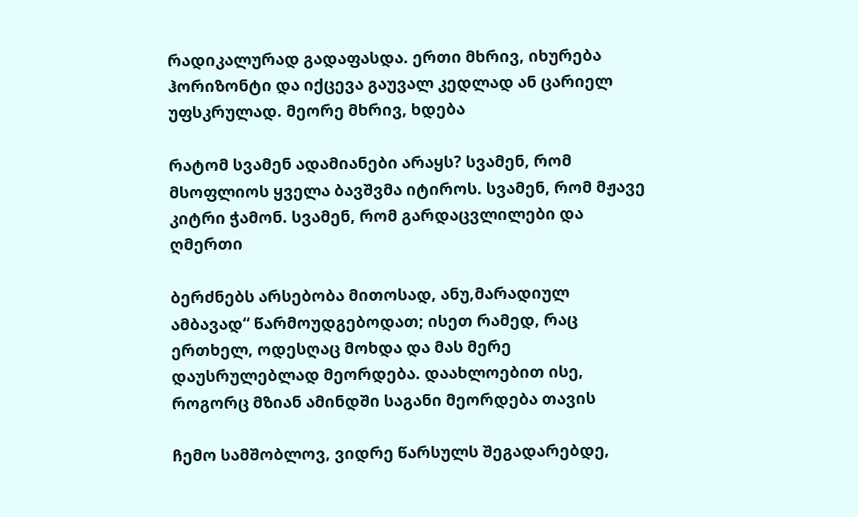რადიკალურად გადაფასდა. ერთი მხრივ, იხურება ჰორიზონტი და იქცევა გაუვალ კედლად ან ცარიელ უფსკრულად. მეორე მხრივ, ხდება

რატომ სვამენ ადამიანები არაყს? სვამენ, რომ მსოფლიოს ყველა ბავშვმა იტიროს. სვამენ, რომ მჟავე კიტრი ჭამონ. სვამენ, რომ გარდაცვლილები და ღმერთი

ბერძნებს არსებობა მითოსად, ანუ,მარადიულ ამბავად“ წარმოუდგებოდათ; ისეთ რამედ, რაც ერთხელ, ოდესღაც მოხდა და მას მერე დაუსრულებლად მეორდება. დაახლოებით ისე, როგორც მზიან ამინდში საგანი მეორდება თავის

ჩემო სამშობლოვ, ვიდრე წარსულს შეგადარებდე,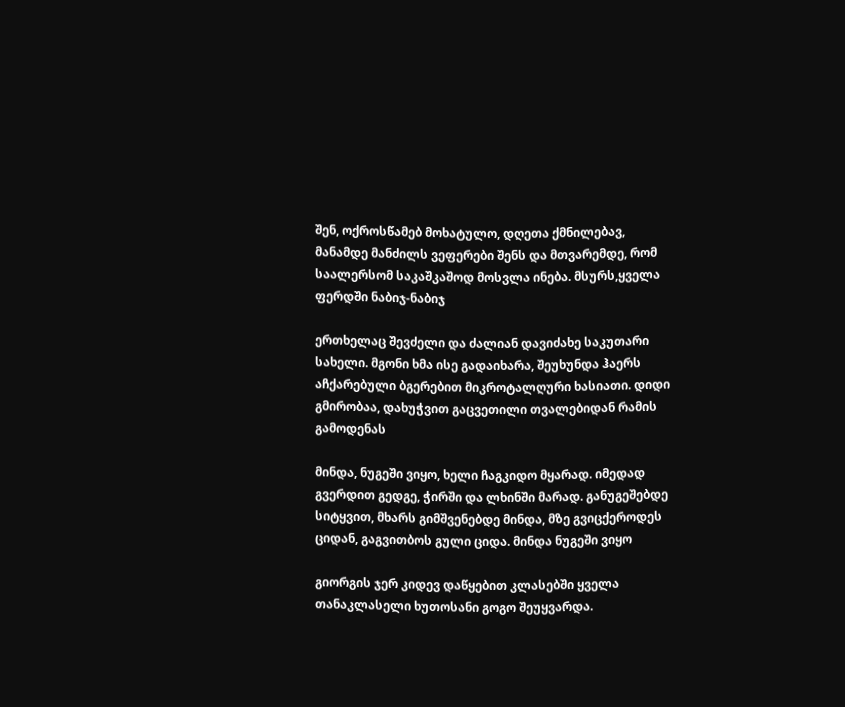შენ, ოქროსწამებ მოხატულო, დღეთა ქმნილებავ, მანამდე მანძილს ვეფერები შენს და მთვარემდე, რომ საალერსომ საკაშკაშოდ მოსვლა ინება. მსურს,ყველა ფერდში ნაბიჯ-ნაბიჯ

ერთხელაც შევძელი და ძალიან დავიძახე საკუთარი სახელი. მგონი ხმა ისე გადაიხარა, შეუხუნდა ჰაერს აჩქარებული ბგერებით მიკროტალღური ხასიათი. დიდი გმირობაა, დახუჭვით გაცვეთილი თვალებიდან რამის გამოდენას

მინდა, ნუგეში ვიყო, ხელი ჩაგკიდო მყარად. იმედად გვერდით გედგე, ჭირში და ლხინში მარად. განუგეშებდე სიტყვით, მხარს გიმშვენებდე მინდა, მზე გვიცქეროდეს ციდან, გაგვითბოს გული ციდა. მინდა ნუგეში ვიყო

გიორგის ჯერ კიდევ დაწყებით კლასებში ყველა თანაკლასელი ხუთოსანი გოგო შეუყვარდა.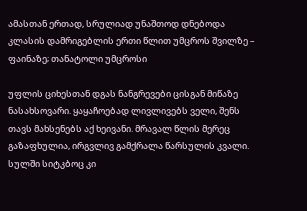ამასთან ერთად, სრულიად უნაშთოდ დნებოდა კლასის დამრიგებლის ერთი წლით უმცროს შვილზე – ფაინაზე; თანატოლი უმცროსი

უფლის ციხესთან დგას ნანგრევები ცისგან მიწაზე ნასახსოვარი. ყაყაჩოებად ლივლივებს ველი, შენს თავს მახსენებს აქ ხეივანი. მრავალ წლის მერეც გაზაფხულია, ირგვლივ გამქრალა წარსულის კვალი. სულში სიტკბოც კი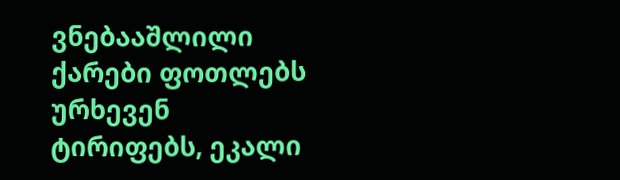ვნებააშლილი ქარები ფოთლებს ურხევენ ტირიფებს, ეკალი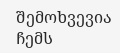შემოხვევია ჩემს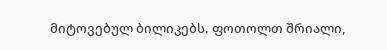მიტოვებულ ბილიკებს. ფოთოლთ შრიალი,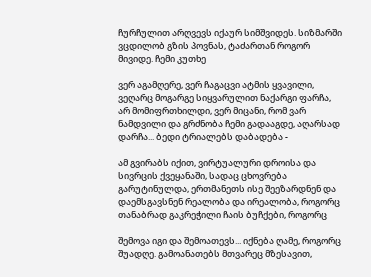ჩურჩულით არღვევს იქაურ სიმშვიდეს. სიზმარში ვცდილობ გზის პოვნას, ტაძართან როგორ მივიდე. ჩემი კუთხე

ვერ აგამღერე, ვერ ჩაგაცვი ატმის ყვავილი, ვეღარც მოგარგე სიყვარულით ნაქარგი ფარჩა, არ მომიფრთხილდი, ვერ მიცანი, რომ ვარ ნამდვილი და გრძნობა ჩემი გადააგდე, აღარსად დარჩა... ბედი ტრიალებს დაბადება -

ამ გვირაბს იქით, ვირტუალური დროისა და სივრცის ქვეყანაში, სადაც ცხოვრება გარუტინულდა, ერთმანეთს ისე შეეზარდნენ და დაემსგავსნენ რეალობა და ირეალობა, როგორც თანაბრად გაკრეჭილი ჩაის ბუჩქები, როგორც

შემოვა იგი და შემოათევს... იქნება ღამე, როგორც შუადღე. გამოანათებს მთვარეც მზესავით,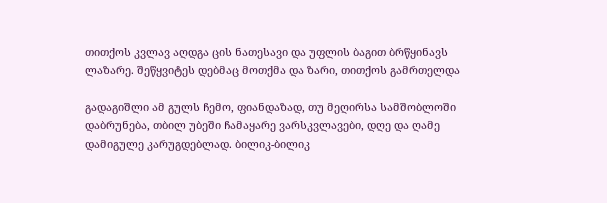თითქოს კვლავ აღდგა ცის ნათესავი და უფლის ბაგით ბრწყინავს ლაზარე. შეწყვიტეს დებმაც მოთქმა და ზარი, თითქოს გამრთელდა

გადაგიშლი ამ გულს ჩემო, ფიანდაზად, თუ მეღირსა სამშობლოში დაბრუნება, თბილ უბეში ჩამაყარე ვარსკვლავები, დღე და ღამე დამიგულე კარუგდებლად. ბილიკ-ბილიკ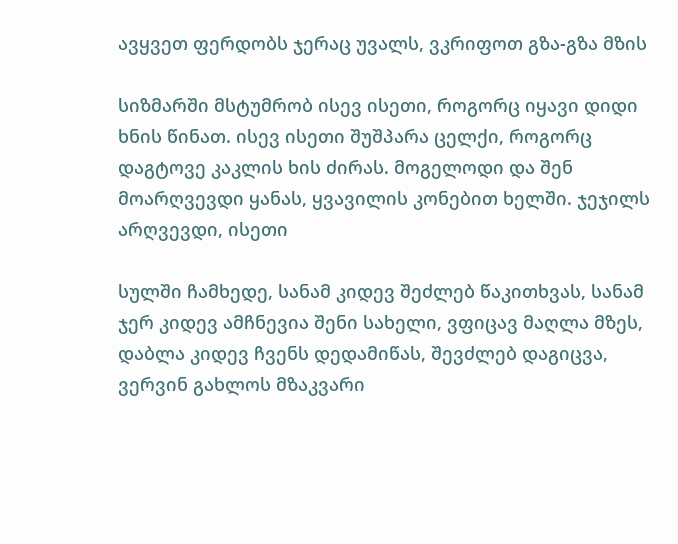ავყვეთ ფერდობს ჯერაც უვალს, ვკრიფოთ გზა-გზა მზის

სიზმარში მსტუმრობ ისევ ისეთი, როგორც იყავი დიდი ხნის წინათ. ისევ ისეთი შუშპარა ცელქი, როგორც დაგტოვე კაკლის ხის ძირას. მოგელოდი და შენ მოარღვევდი ყანას, ყვავილის კონებით ხელში. ჯეჯილს არღვევდი, ისეთი

სულში ჩამხედე, სანამ კიდევ შეძლებ წაკითხვას, სანამ ჯერ კიდევ ამჩნევია შენი სახელი, ვფიცავ მაღლა მზეს, დაბლა კიდევ ჩვენს დედამიწას, შევძლებ დაგიცვა, ვერვინ გახლოს მზაკვარი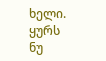ხელი. ყურს ნუ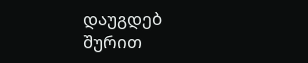დაუგდებ შურით